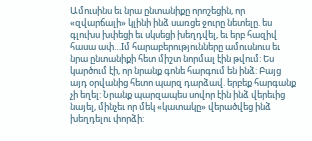Ամուսինս եւ նրա ընտանիքը որոշեցին, որ «զվարճալի» կլինի ինձ սառցե ջուրը նետելը. ես գլուխս խփեցի եւ սկսեցի խեղդվել, եւ երբ հազիվ հասա ափ…Iմ հարաբերությունները ամուսնուս եւ նրա ընտանիքի հետ միշտ նորմալ էին թվում: Ես կարծում էի, որ նրանք գոնե հարգում են ինձ: Բայց այդ օրվանից հետո պարզ դարձավ. երբեք հարգանք չի եղել: Նրանք պարզապես սովոր էին ինձ վերեւից նայել, մինչեւ որ մեկ «կատակը» վերածվեց ինձ խեղդելու փորձի: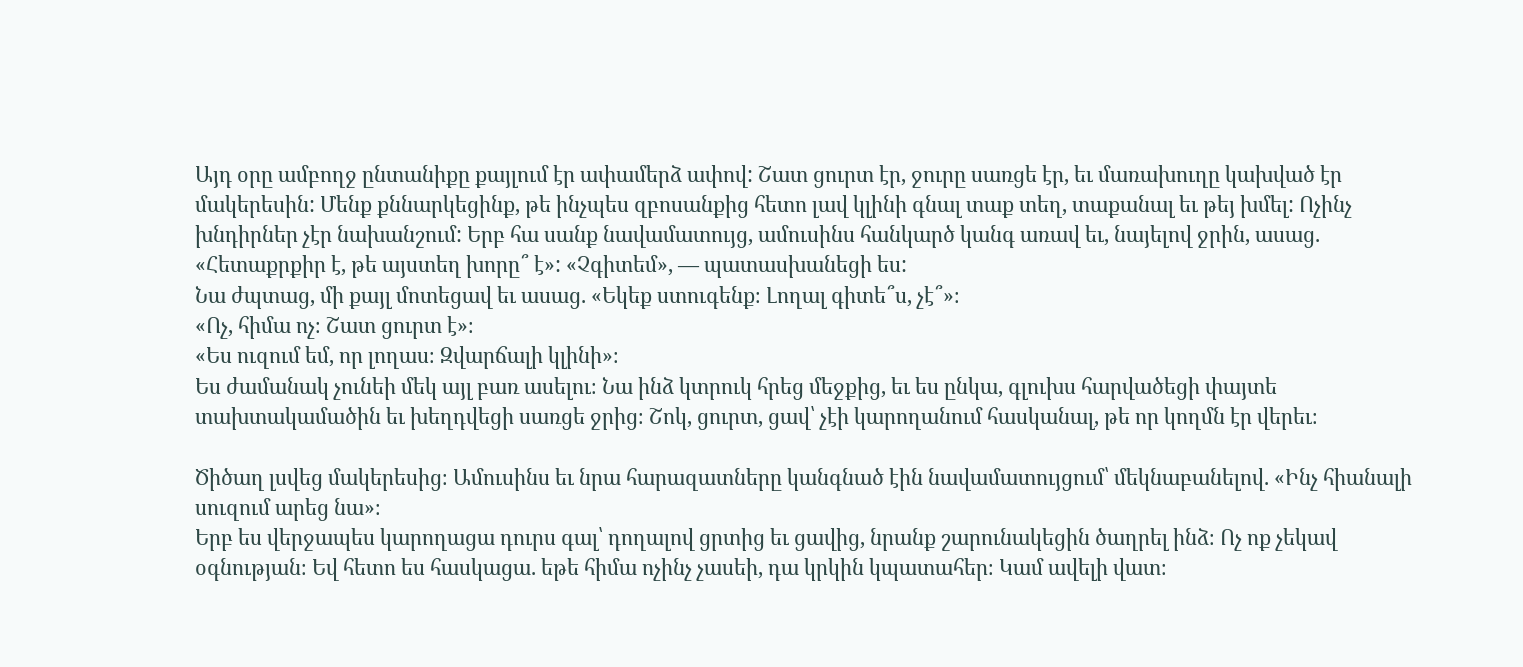Այդ օրը ամբողջ ընտանիքը քայլում էր ափամերձ ափով: Շատ ցուրտ էր, ջուրը սառցե էր, եւ մառախուղը կախված էր մակերեսին: Մենք քննարկեցինք, թե ինչպես զբոսանքից հետո լավ կլինի գնալ տաք տեղ, տաքանալ եւ թեյ խմել: Ոչինչ խնդիրներ չէր նախանշում: Երբ հա սանք նավամատույց, ամուսինս հանկարծ կանգ առավ եւ, նայելով ջրին, ասաց.
«Հետաքրքիր է, թե այստեղ խորը՞ է»: «Չգիտեմ», — պատասխանեցի ես:
Նա ժպտաց, մի քայլ մոտեցավ եւ ասաց. «Եկեք ստուգենք։ Լողալ գիտե՞ս, չէ՞»։
«Ոչ, հիմա ոչ։ Շատ ցուրտ է»։
«Ես ուզում եմ, որ լողաս։ Զվարճալի կլինի»։
Ես ժամանակ չունեի մեկ այլ բառ ասելու։ Նա ինձ կտրուկ հրեց մեջքից, եւ ես ընկա, գլուխս հարվածեցի փայտե տախտակամածին եւ խեղդվեցի սառցե ջրից։ Շոկ, ցուրտ, ցավ՝ չէի կարողանում հասկանալ, թե որ կողմն էր վերեւ։

Ծիծաղ լսվեց մակերեսից։ Ամուսինս եւ նրա հարազատները կանգնած էին նավամատույցում՝ մեկնաբանելով. «Ինչ հիանալի սուզում արեց նա»։
Երբ ես վերջապես կարողացա դուրս գալ՝ դողալով ցրտից եւ ցավից, նրանք շարունակեցին ծաղրել ինձ։ Ոչ ոք չեկավ օգնության։ Եվ հետո ես հասկացա. եթե հիմա ոչինչ չասեի, դա կրկին կպատահեր։ Կամ ավելի վատ։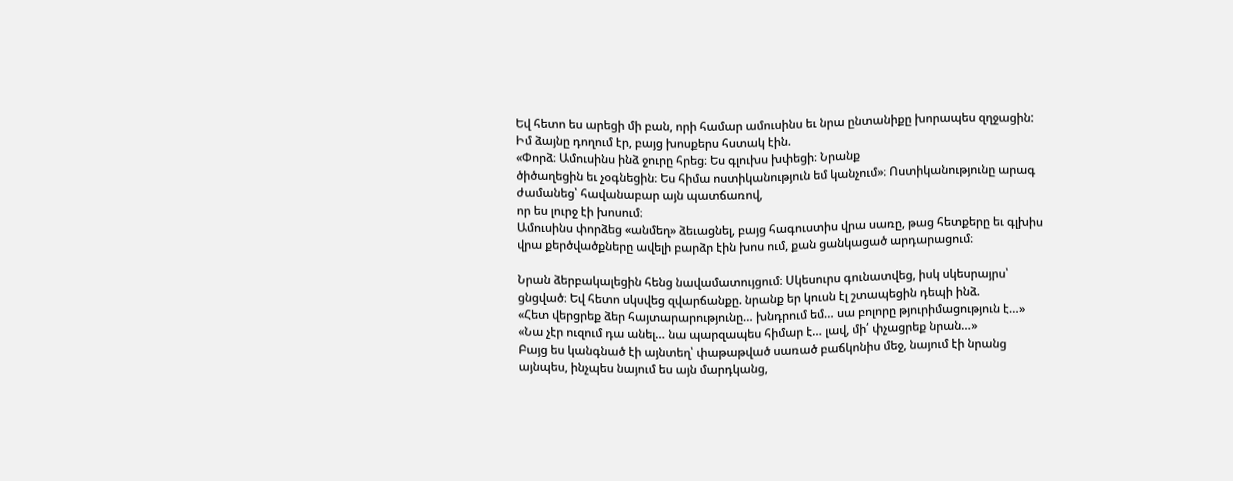Եվ հետո ես արեցի մի բան, որի համար ամուսինս եւ նրա ընտանիքը խորապես զղջացին:
Իմ ձայնը դողում էր, բայց խոսքերս հստակ էին.
«Փորձ։ Ամուսինս ինձ ջուրը հրեց։ Ես գլուխս խփեցի։ Նրանք
ծիծաղեցին եւ չօգնեցին։ Ես հիմա ոստիկանություն եմ կանչում»։ Ոստիկանությունը արագ ժամանեց՝ հավանաբար այն պատճառով,
որ ես լուրջ էի խոսում։
Ամուսինս փորձեց «անմեղ» ձեւացնել, բայց հագուստիս վրա սառը, թաց հետքերը եւ գլխիս վրա քերծվածքները ավելի բարձր էին խոս ում, քան ցանկացած արդարացում։

Նրան ձերբակալեցին հենց նավամատույցում։ Սկեսուրս գունատվեց, իսկ սկեսրայրս՝ ցնցված։ Եվ հետո սկսվեց զվարճանքը. նրանք եր կուսն էլ շտապեցին դեպի ինձ.
«Հետ վերցրեք ձեր հայտարարությունը… խնդրում եմ… սա բոլորը թյուրիմացություն է…»
«Նա չէր ուզում դա անել… նա պարզապես հիմար է… լավ, մի՛ փչացրեք նրան…»
Բայց ես կանգնած էի այնտեղ՝ փաթաթված սառած բաճկոնիս մեջ, նայում էի նրանց այնպես, ինչպես նայում ես այն մարդկանց,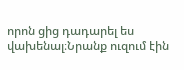որոն ցից դադարել ես վախենալ։Նրանք ուզում էին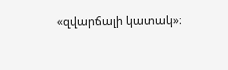«զվարճալի կատակ»։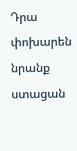Դրա փոխարեն նրանք ստացան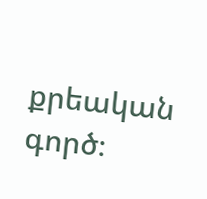քրեական գործ։